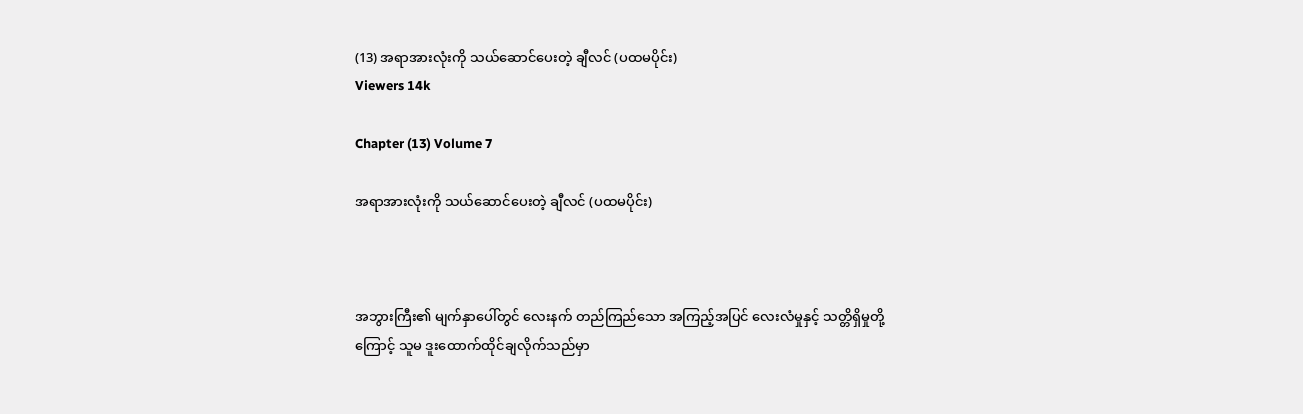(13) အရာအားလုံးကို သယ်ဆောင်ပေးတဲ့ ချီလင် (ပထမပိုင်း)
Viewers 14k

Chapter (13) Volume 7

အရာအားလုံးကို သယ်ဆောင်ပေးတဲ့ ချီလင် (ပထမပိုင်း)



အဘွားကြီး၏ မျက်နှာပေါ်တွင် လေးနက် တည်ကြည်သော အကြည့်အပြင် လေးလံမှုနှင့် သတ္တိရှိမှုတို့ကြောင့် သူမ ဒူးထောက်ထိုင်ချလိုက်သည်မှာ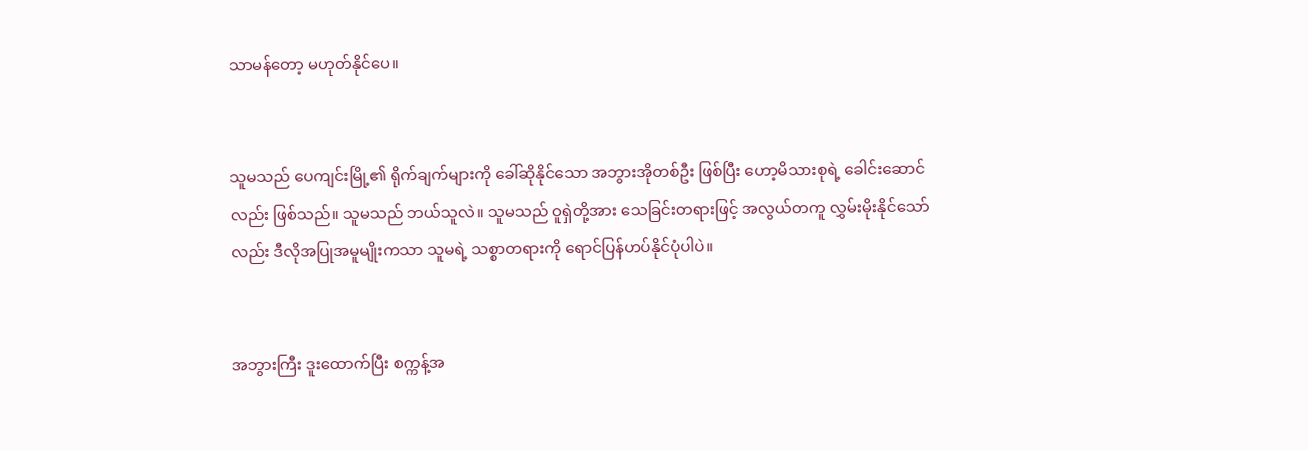သာမန်တော့ မဟုတ်နိုင်ပေ။


သူမသည် ပေကျင်းမြို့၏ ရိုက်ချက်များကို ခေါ်ဆိုနိုင်သော အဘွားအိုတစ်ဦး ဖြစ်ပြီး ဟော့မိသားစုရဲ့ ခေါင်းဆောင်လည်း ဖြစ်သည်။ သူမသည် ဘယ်သူလဲ။ သူမသည် ဝူရှဲတို့အား သေခြင်းတရားဖြင့် အလွယ်တကူ လွှမ်းမိုးနိုင်သော်လည်း ဒီလိုအပြုအမူမျိုးကသာ သူမရဲ့ သစ္စာတရားကို ရောင်ပြန်ဟပ်နိုင်ပုံပါပဲ။


အဘွားကြီး ဒူးထောက်ပြီး စက္ကန့်အ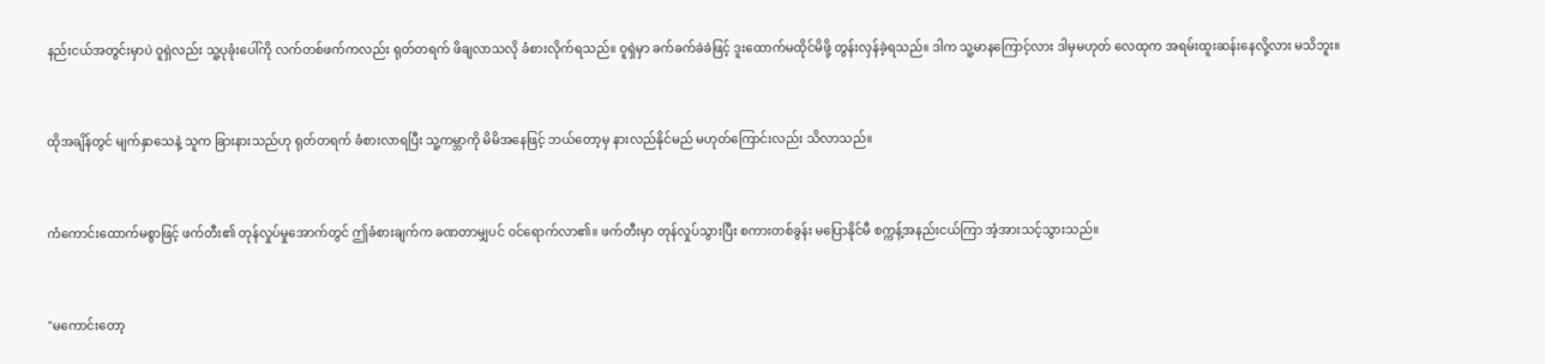နည်းငယ်အတွင်းမှာပဲ ဝူရှဲလည်း သူ့ပုခုံးပေါ်ကို လက်တစ်ဖက်ကလည်း ရုတ်တရက် ဖိချလာသလို ခံစားလိုက်ရသည်။ ဝူရှဲမှာ ခက်ခက်ခဲခဲဖြင့် ဒူးထောက်မထိုင်မိဖို့ တွန်းလှန်ခဲ့ရသည်။ ဒါက သူ့မာနကြောင့်လား ဒါမှမဟုတ် လေထုက အရမ်းထူးဆန်းနေလို့လား မသိဘူး။


ထိုအချိန်တွင် မျက်နှာသေနဲ့ သူက ခြားနားသည်ဟု ရုတ်တရက် ခံစားလာရပြီး သူ့ကမ္ဘာကို မိမိအနေဖြင့် ဘယ်တော့မှ နားလည်နိုင်မည် မဟုတ်ကြောင်းလည်း သိလာသည်။


ကံကောင်းထောက်မစွာဖြင့် ဖက်တီး၏ တုန်လှုပ်မှုအောက်တွင် ဤခံစားချက်က ခဏတာမျှပင် ဝင်ရောက်လာ၏။ ဖက်တီးမှာ တုန်လှုပ်သွားပြီး စကားတစ်ခွန်း မပြောနိုင်မီ စက္ကန့်အနည်းငယ်ကြာ အံ့အားသင့်သွားသည်။


"မကောင်းတော့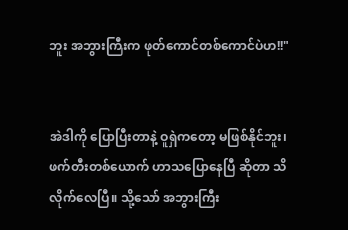ဘူး အဘွားကြီးက ဖုတ်ကောင်တစ်ကောင်ပဲဟ!!"


အဲဒါကို ပြောပြီးတာနဲ့ ဝူရှဲကတော့ မဖြစ်နိုင်ဘူး၊ ဖက်တီးတစ်ယောက် ဟာသပြောနေပြီ ဆိုတာ သိလိုက်လေပြီ။ သို့သော် အဘွားကြီး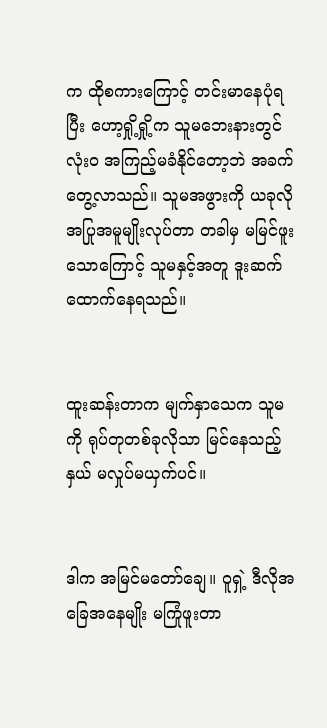က ထိုစကားကြောင့် တင်းမာနေပုံရပြီး ဟော့ရှို့ရှို့က သူမဘေးနားတွင် လုံးဝ အကြည့်မခံနိုင်တော့ဘဲ အခက်တွေ့လာသည်။ သူမအဖွားကို ယခုလို အပြုအမူမျိုးလုပ်တာ တခါမှ မမြင်ဖူးသောကြောင့် သူမနှင့်အတူ ဒူးဆက်ထောက်နေရသည်။


ထူးဆန်းတာက မျက်နှာသေက သူမကို ရုပ်တုတစ်ခုလိုသာ မြင်နေသည့်နှယ် မလှုပ်မယှက်ပင်။


ဒါက အမြင်မတော်ချေ။ ဝူရှဲ့ ဒီလိုအခြေအနေမျိုး မကြုံဖူးတာ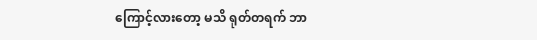ကြောင့်လားတော့ မသိ ရုတ်တရက် ဘာ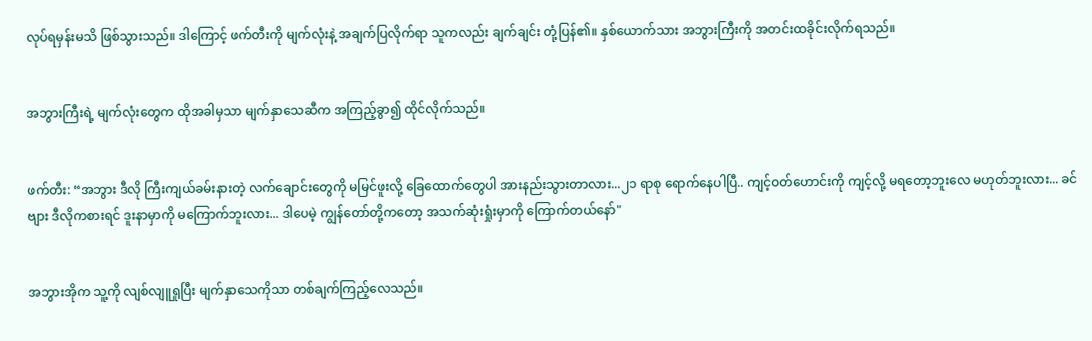လုပ်ရမှန်းမသိ ဖြစ်သွားသည်။ ဒါကြောင့် ဖက်တီးကို မျက်လုံးနဲ့ အချက်ပြလိုက်ရာ သူကလည်း ချက်ချင်း တုံ့ပြန်၏။ နှစ်ယောက်သား အဘွားကြီးကို အတင်းထခိုင်းလိုက်ရသည်။


အဘွားကြီးရဲ့ မျက်လုံးတွေက ထိုအခါမှသာ မျက်နှာသေဆီက အကြည့်ခွာ၍ ထိုင်လိုက်သည်။


ဖက်တီး: “အဘွား ဒီလို ကြီးကျယ်ခမ်းနားတဲ့ လက်ချောင်းတွေကို မမြင်ဖူးလို့ ခြေထောက်တွေပါ အားနည်းသွားတာလား...၂၁ ရာစု ရောက်နေပါပြီ.. ကျင့်ဝတ်ဟောင်းကို ကျင့်လို့ မရတော့ဘူးလေ မဟုတ်ဘူးလား... ခင်ဗျား ဒီလိုကစားရင် ဒူးနာမှာကို မကြောက်ဘူးလား... ဒါပေမဲ့ ကျွန်တော်တို့ကတော့ အသက်ဆုံးရှုံးမှာကို ကြောက်တယ်နော်"


အဘွားအိုက သူ့ကို လျစ်လျူရှုပြီး မျက်နှာသေကိုသာ တစ်ချက်ကြည့်လေသည်။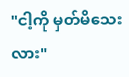"ငါ့ကို မှတ်မိသေးလား"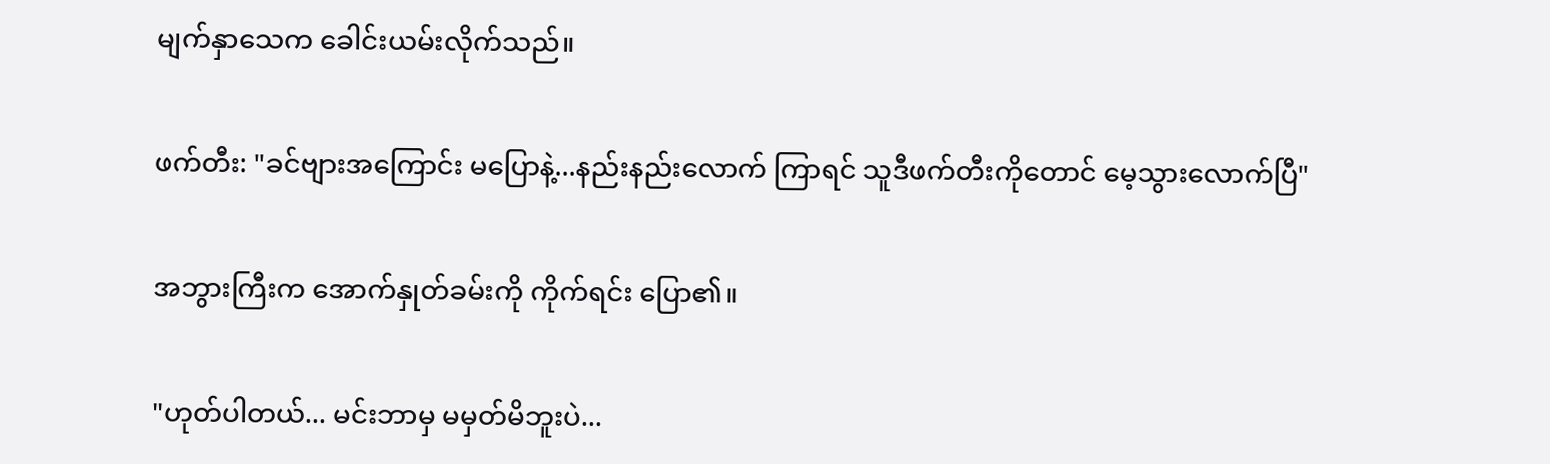မျက်နှာသေက ခေါင်းယမ်းလိုက်သည်။


ဖက်တီး: "ခင်ဗျားအကြောင်း မပြောနဲ့...နည်းနည်းလောက် ကြာရင် သူဒီဖက်တီးကိုတောင် မေ့သွားလောက်ပြီ"


အဘွားကြီးက အောက်နှုတ်ခမ်းကို ကိုက်ရင်း ပြော၏။


"ဟုတ်ပါတယ်... မင်းဘာမှ မမှတ်မိဘူးပဲ...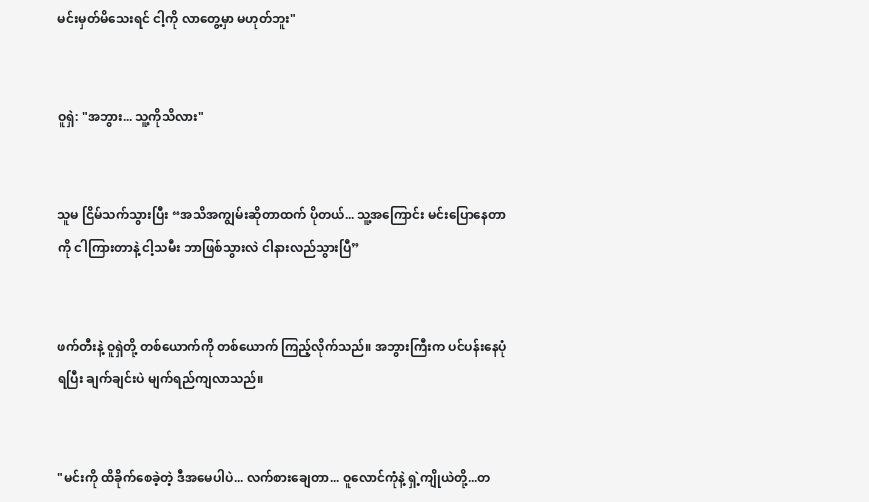မင်းမှတ်မိသေးရင် ငါ့ကို လာတွေ့မှာ မဟုတ်ဘူး"


ဝူရှဲ: "အဘွား... သူ့ကိုသိလား"


သူမ ငြိမ်သက်သွားပြီး “အသိအကျွမ်းဆိုတာထက် ပိုတယ်... သူ့အကြောင်း မင်းပြောနေတာကို ငါကြားတာနဲ့ ငါ့သမီး ဘာဖြစ်သွားလဲ ငါနားလည်သွားပြီ”


ဖက်တီးနဲ့ ဝူရှဲတို့ တစ်ယောက်ကို တစ်ယောက် ကြည့်လိုက်သည်။ အဘွားကြီးက ပင်ပန်းနေပုံရပြီး ချက်ချင်းပဲ မျက်ရည်ကျလာသည်။


"မင်းကို ထိခိုက်စေခဲ့တဲ့ ဒီအမေပါပဲ... လက်စားချေတာ... ဝူလောင်ကုံနဲ့ ရှဲ့ကျိုယဲတို့...တ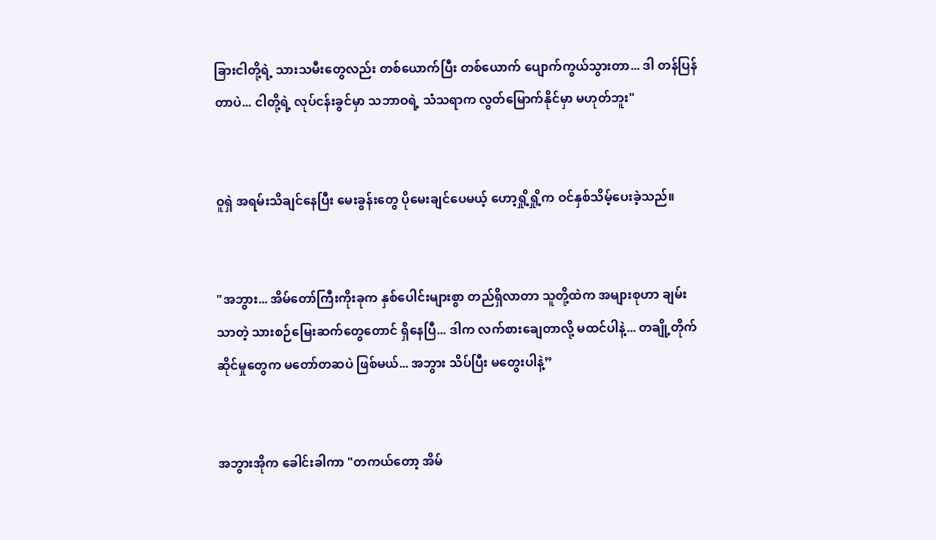ခြားငါတို့ရဲ့ သားသမီးတွေလည်း တစ်ယောက်ပြီး တစ်ယောက် ပျောက်ကွယ်သွားတာ... ဒါ တန်ပြန်တာပဲ... ငါတို့ရဲ့ လုပ်ငန်းခွင်မှာ သဘာဝရဲ့ သံသရာက လွတ်မြောက်နိုင်မှာ မဟုတ်ဘူး"


ဝူရှဲ အရမ်းသိချင်နေပြီး မေးခွန်းတွေ ပိုမေးချင်ပေမယ့် ဟော့ရှို့ရှို့က ဝင်နှစ်သိမ့်ပေးခဲ့သည်။


"အဘွား... အိမ်တော်ကြီးကိုးခုက နှစ်ပေါင်းများစွာ တည်ရှိလာတာ သူတို့ထဲက အများစုဟာ ချမ်းသာတဲ့ သားစဉ်မြေးဆက်တွေတောင် ရှိနေပြီ... ဒါက လက်စားချေတာလို့ မထင်ပါနဲ့... တချို့တိုက်ဆိုင်မှုတွေက မတော်တဆပဲ ဖြစ်မယ်... အဘွား သိပ်ပြီး မတွေးပါနဲ့”


အဘွားအိုက ခေါင်းခါကာ "တကယ်တော့ အိမ်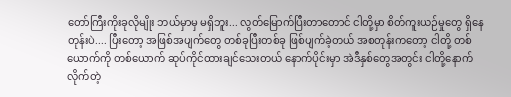တော်ကြီးကိုးခုလိုမျိုး ဘယ်မှာမှ မရှိဘူး... လွတ်မြောက်ပြီးတာတောင် ငါတို့မှာ စိတ်ကူးယဉ်မှုတွေ ရှိနေတုန်းပဲ.... ပြီးတော့ အဖြစ်အပျက်တွေ တစ်ခုပြီးတစ်ခု ဖြစ်ပျက်ခဲ့တယ် အစတုန်းကတော့ ငါတို့ တစ်ယောက်ကို တစ်ယောက် ဆုပ်ကိုင်ထားချင်သေးတယ် နောက်ပိုင်းမှာ အဲဒီနှစ်တွေအတွင်း ငါတို့နောက် လိုက်တဲ့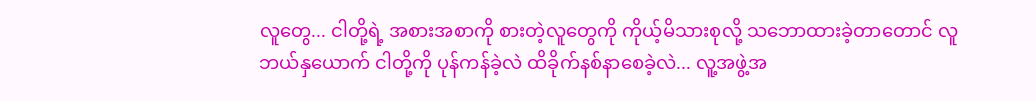လူတွေ... ငါတို့ရဲ့ အစားအစာကို စားတဲ့လူတွေကို ကိုယ့်မိသားစုလို့ သဘောထားခဲ့တာတောင် လူဘယ်နှယောက် ငါတို့ကို ပုန်ကန်ခဲ့လဲ ထိခိုက်နစ်နာစေခဲ့လဲ... လူ့အဖွဲ့အ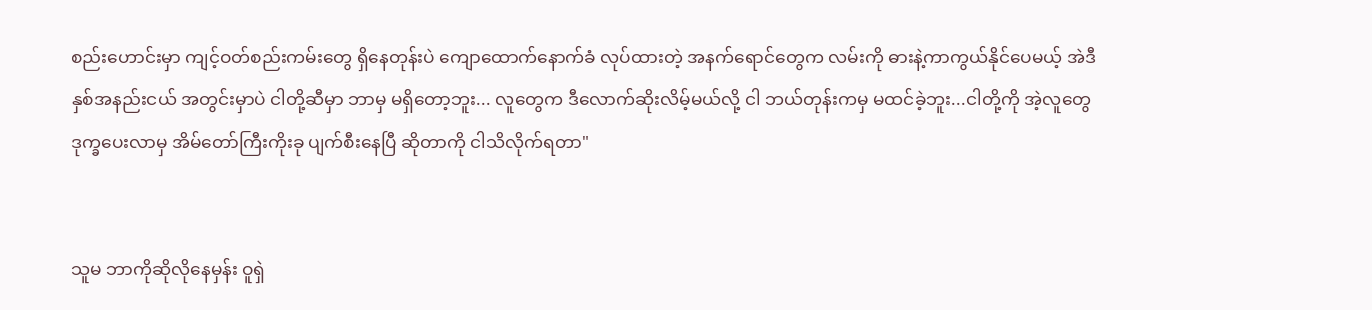စည်းဟောင်းမှာ ကျင့်ဝတ်စည်းကမ်းတွေ ရှိနေတုန်းပဲ ကျောထောက်နောက်ခံ လုပ်ထားတဲ့ အနက်ရောင်တွေက လမ်းကို ဓားနဲ့ကာကွယ်နိုင်ပေမယ့် အဲဒီနှစ်အနည်းငယ် အတွင်းမှာပဲ ငါတို့ဆီမှာ ဘာမှ မရှိတော့ဘူး... လူတွေက ဒီလောက်ဆိုးလိမ့်မယ်လို့ ငါ ဘယ်တုန်းကမှ မထင်ခဲ့ဘူး...ငါတို့ကို အဲ့လူတွေ ဒုက္ခပေးလာမှ အိမ်တော်ကြီးကိုးခု ပျက်စီးနေပြီ ဆိုတာကို ငါသိလိုက်ရတာ"


သူမ ဘာကိုဆိုလိုနေမှန်း ဝူရှဲ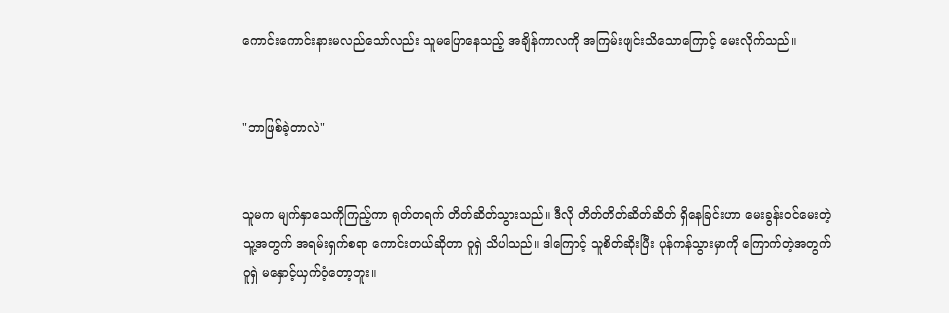ကောင်းကောင်းနားမလည်သော်လည်း သူမပြောနေသည့် အချိန်ကာလကို အကြမ်းဖျင်းသိသောကြောင့် မေးလိုက်သည်။


"ဘာဖြစ်ခဲ့တာလဲ"


သူမက မျက်နှာသေကိုကြည့်ကာ ရုတ်တရက် တိတ်ဆိတ်သွားသည်။ ဒီလို တိတ်တိတ်ဆိတ်ဆိတ် ရှိနေခြင်းဟာ မေးခွန်းဝင်မေးတဲ့ သူ့အတွက် အရမ်းရှက်စရာ ကောင်းတယ်ဆိုတာ ဝူရှဲ သိပါသည်။ ဒါကြောင့် သူစိတ်ဆိုးပြီး ပုန်ကန်သွားမှာကို ကြောက်တဲ့အတွက် ဝူရှဲ မနှောင့်ယှက်ဝံ့တော့ဘူး။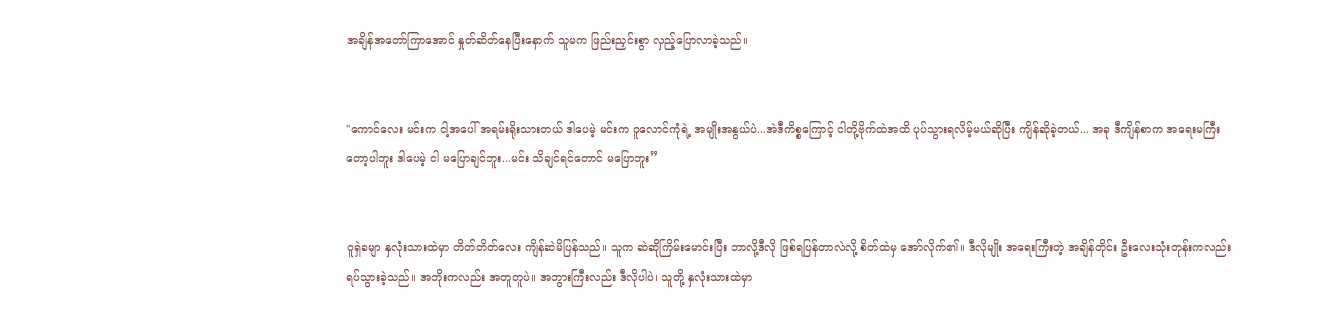အချိန်အတော်ကြာအောင် နှုတ်ဆိတ်နေပြီးနောက် သူမက ဖြည်းညှင်းစွာ လှည့်ပြောလာခဲ့သည်။


"ကောင်လေး မင်းက ငါ့အပေါ် အရမ်းရိုးသားတယ် ဒါပေမဲ့ မင်းက ဝူလောင်ကုံရဲ့ အမျိုးအနွယ်ပဲ...အဲဒီကိစ္စကြောင့် ငါတို့ဗိုက်ထဲအထိ ပုပ်သွားရလိမ့်မယ်ဆိုပြီး ကျိန်ဆိုခဲ့တယ်... အခု ဒီကျိန်စာက အရေးမကြီးတော့ပါဘူး ဒါပေမဲ့ ငါ မပြောချင်ဘူး...မင်း သိချင်ရင်တောင် မပြောဘူး”


ဝူရှဲခမျာ နှလုံးသားထဲမှာ တိတ်တိတ်လေး ကျိန်ဆဲမိပြန်သည်။ သူက ဆဲဆိုကြိမ်းမောင်းပြီး ဘာလို့ဒီလို ဖြစ်ရပြန်တာလဲလို့ စိတ်ထဲမှ အော်လိုက်၏။ ဒီလိုမျိုး အရေးကြီးတဲ့ အချိန်တိုင်း ဦးလေးသုံးတုန်းကလည်း ရပ်သွားခဲ့သည်။ အဘိုးကလည်း အတူတူပဲ။ အဘွားကြီးလည်း ဒီလိုပါပဲ၊ သူတို့ နှလုံးသားထဲမှာ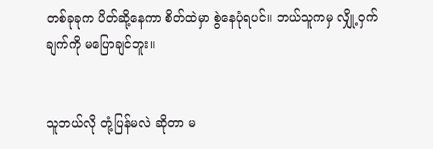တစ်ခုခုက ပိတ်ဆို့နေကာ စိတ်ထဲမှာ စွဲနေပုံရပင်။ ဘယ်သူကမှ လျှို့ဝှက်ချက်ကို မပြောချင်ဘူး။


သူဘယ်လို တုံ့ပြန်မလဲ ဆိုတာ မ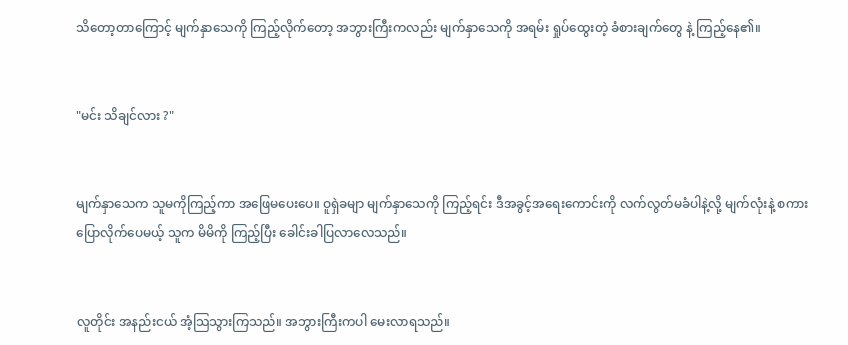သိတော့တာကြောင့် မျက်နှာသေကို ကြည့်လိုက်တော့ အဘွားကြီးကလည်း မျက်နှာသေကို အရမ်း ရှုပ်ထွေးတဲ့ ခံစားချက်တွေ နဲ့ ကြည့်နေ၏။


"မင်း သိချင်လား ?"


မျက်နှာသေက သူမကိုကြည့်ကာ အဖြေမပေးပေ။ ဝူရှဲခမျာ မျက်နှာသေကို ကြည့်ရင်း ဒီအခွင့်အရေးကောင်းကို လက်လွတ်မခံပါနဲ့လို့ မျက်လုံးနဲ့ စကားပြောလိုက်ပေမယ့် သူက မိမိကို ကြည့်ပြီး ခေါင်းခါပြလာလေသည်။


လူတိုင်း အနည်းငယ် အံ့သြသွားကြသည်။ အဘွားကြီးကပါ မေးလာရသည်။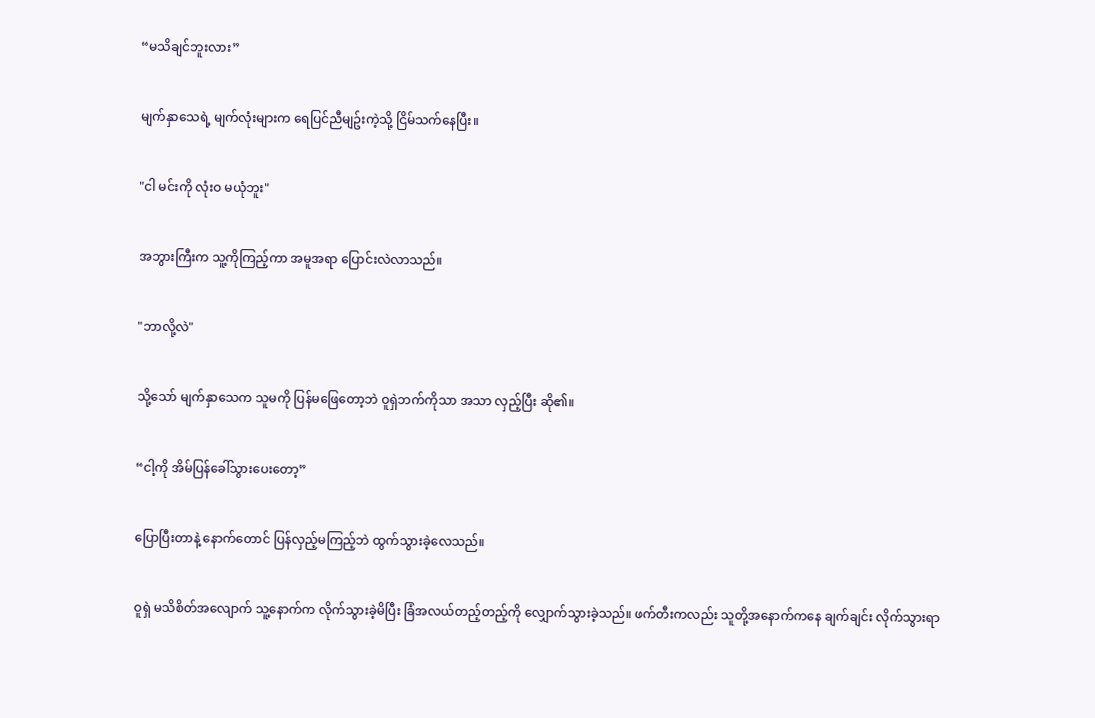“မသိချင်ဘူးလား”


မျက်နှာသေရဲ့ မျက်လုံးများက ရေပြင်ညီမျဥ်းကဲ့သို့ ငြိမ်သက်နေပြီး။


"ငါ မင်းကို လုံးဝ မယုံဘူး"


အဘွားကြီးက သူ့ကိုကြည့်ကာ အမူအရာ ပြောင်းလဲလာသည်။


"ဘာလို့လဲ"


သို့သော် မျက်နှာသေက သူမကို ပြန်မဖြေတော့ဘဲ ဝူရှဲဘက်ကိုသာ အသာ လှည့်ပြီး ဆို၏။


“ငါ့ကို အိမ်ပြန်ခေါ်သွားပေးတော့”


ပြောပြီးတာနဲ့ နောက်တောင် ပြန်လှည့်မကြည့်ဘဲ ထွက်သွားခဲ့လေသည်။


ဝူရှဲ မသိစိတ်အလျောက် သူ့နောက်က လိုက်သွားခဲ့မိပြီး ခြံအလယ်တည့်တည့်ကို လျှောက်သွားခဲ့သည်။ ဖက်တီးကလည်း သူတို့အနောက်ကနေ ချက်ချင်း လိုက်သွားရာ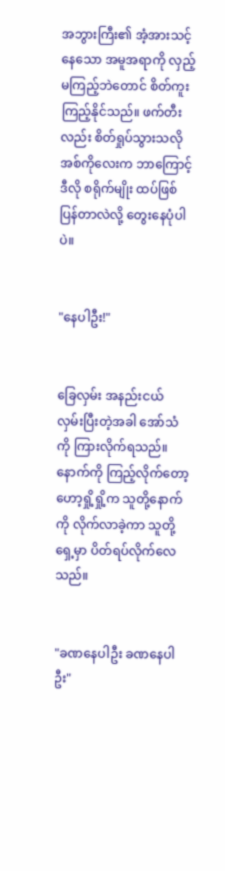အဘွားကြီး၏ အံ့အားသင့်နေသော အမူအရာကို လှည့်မကြည့်ဘဲတောင် စိတ်ကူးကြည့်နိုင်သည်။ ဖက်တီးလည်း စိတ်ရှုပ်သွားသလို အစ်ကိုလေးက ဘာကြောင့် ဒီလို စရိုက်မျိုး ထပ်ဖြစ်ပြန်တာလဲလို့ တွေးနေပုံပါပဲ။


"နေပါဦး!"


ခြေလှမ်း အနည်းငယ် လှမ်းပြီးတဲ့အခါ အော်သံကို ကြားလိုက်ရသည်။ နောက်ကို ကြည့်လိုက်တော့ ဟော့ရှို့ရှို့က သူတို့နောက်ကို လိုက်လာခဲ့ကာ သူတို့ရှေ့မှာ ပိတ်ရပ်လိုက်လေသည်။


"ခဏနေပါဦး ခဏနေပါဦး"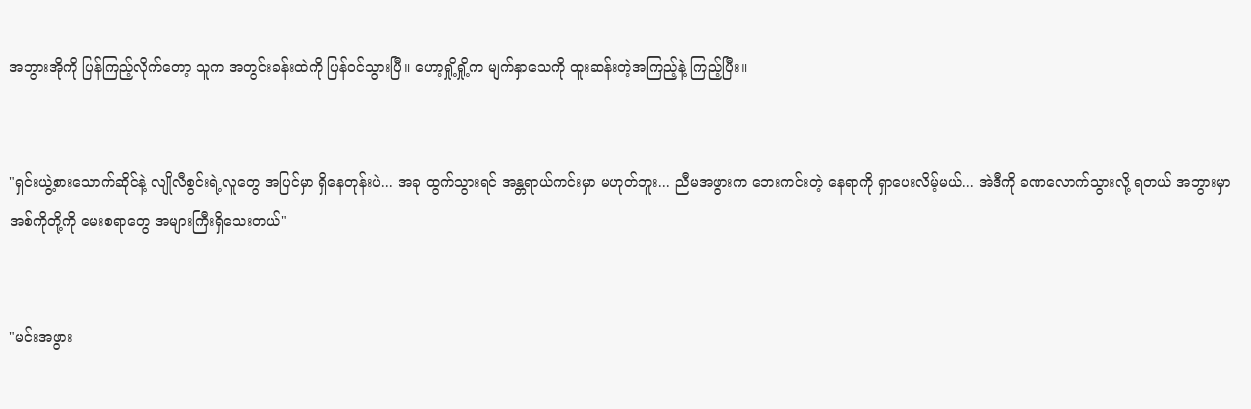အဘွားအိုကို ပြန်ကြည့်လိုက်တော့ သူက အတွင်းခန်းထဲကို ပြန်ဝင်သွားပြီ။ ဟော့ရှို့ရှို့က မျက်နှာသေကို ထူးဆန်းတဲ့အကြည့်နဲ့ ကြည့်ပြီး။


"ရှင်းယွဲ့စားသောက်ဆိုင်နဲ့ လျိုလီစွင်းရဲ့လူတွေ အပြင်မှာ ရှိနေတုန်းပဲ... အခု ထွက်သွားရင် အန္တရာယ်ကင်းမှာ မဟုတ်ဘူး... ညီမအဖွားက ဘေးကင်းတဲ့ နေရာကို ရှာပေးလိမ့်မယ်... အဲဒီကို ခဏလောက်သွားလို့ ရတယ် အဘွားမှာ အစ်ကိုတို့ကို မေးစရာတွေ အများကြီးရှိသေးတယ်"


"မင်းအဖွား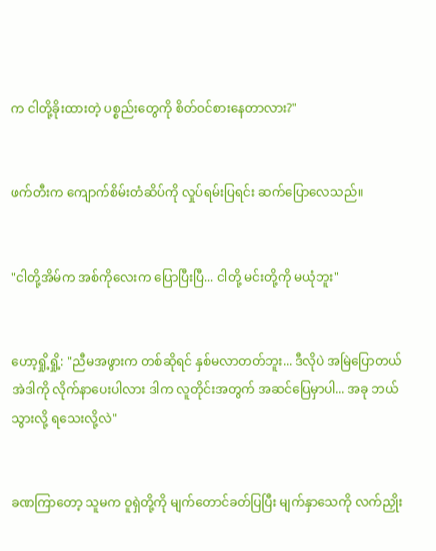က ငါတို့ခိုးထားတဲ့ ပစ္စည်းတွေကို စိတ်ဝင်စားနေတာလား?"


ဖက်တီးက ကျောက်စိမ်းတံဆိပ်ကို လှုပ်ရမ်းပြရင်း ဆက်ပြောလေသည်။


"ငါတို့အိမ်က အစ်ကိုလေးက ပြောပြီးပြီ... ငါတို့ မင်းတို့ကို မယုံဘူး"


ဟော့ရှို့ရှို့: "ညီမအဖွားက တစ်ဆိုရင် နှစ်မလာတတ်ဘူး... ဒီလိုပဲ အမြဲပြောတယ် အဲဒါကို လိုက်နာပေးပါလား ဒါက လူတိုင်းအတွက် အဆင်ပြေမှာပါ... အခု ဘယ်သွားလို့ ရသေးလို့လဲ"


ခဏကြာတော့ သူမက ဝူရှဲတို့ကို မျက်တောင်ခတ်ပြပြီး မျက်နှာသေကို လက်ညှိုး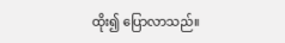ထိုး၍ ပြောလာသည်။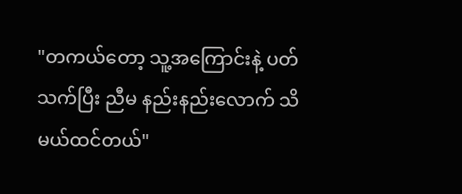"တကယ်တော့ သူ့အကြောင်းနဲ့ ပတ်သက်ပြီး ညီမ နည်းနည်းလောက် သိမယ်ထင်တယ်"